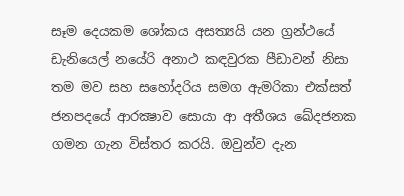සෑම දෙයකම ශෝකය අසත්‍යයි යන ග්‍රන්ථයේ ඩැනියෙල් නයේරි අනාථ කඳවුරක පීඩාවන් නිසා තම මව සහ සහෝදරිය සමග ඇමරිකා එක්සත් ජනපදයේ ආරක්‍ෂාව සොයා ආ අතීශය ඛේදජනක ගමන ගැන විස්තර කරයි. ඔවුන්ව දැන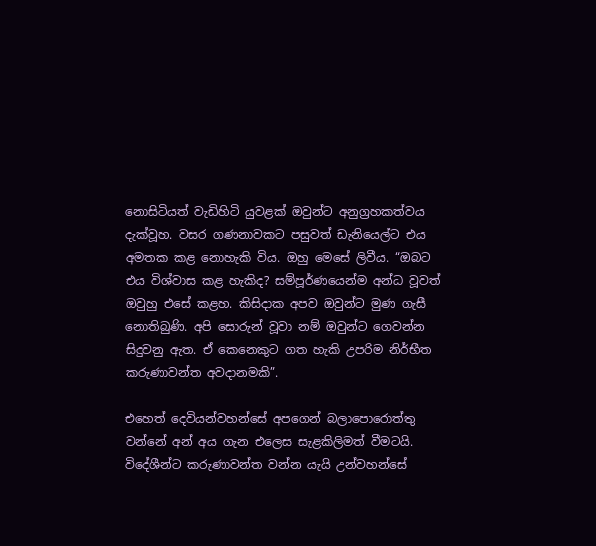නොසිටියත් වැඩිහිටි යුවළක් ඔවුන්ට අනුග්‍රහකත්වය දැක්වූහ. වසර ගණනාවකට පසුවත් ඩැනියෙල්ට එය අමතක කළ නොහැකි විය. ඔහු මෙසේ ලිවීය. “ඔබට එය විශ්වාස කළ හැකිද? සම්පූර්ණයෙන්ම අන්ධ වූවත් ඔවුහු එසේ කළහ. කිසිදාක අපව ඔවුන්ට මුණ ගැසී නොතිබුණි. අපි සොරුන් වූවා නම් ඔවුන්ට ගෙවන්න සිදුවනු ඇත. ඒ කෙනෙකුට ගත හැකි උපරිම නිර්භීත කරුණාවන්ත අවදානමකි”.

එහෙත් දෙවියන්වහන්සේ අපගෙන් බලාපොරොත්තු වන්නේ අන් අය ගැන එලෙස සැළකිලිමත් වීමටයි. විදේශීන්ට කරුණාවන්ත වන්න යැයි උන්වහන්සේ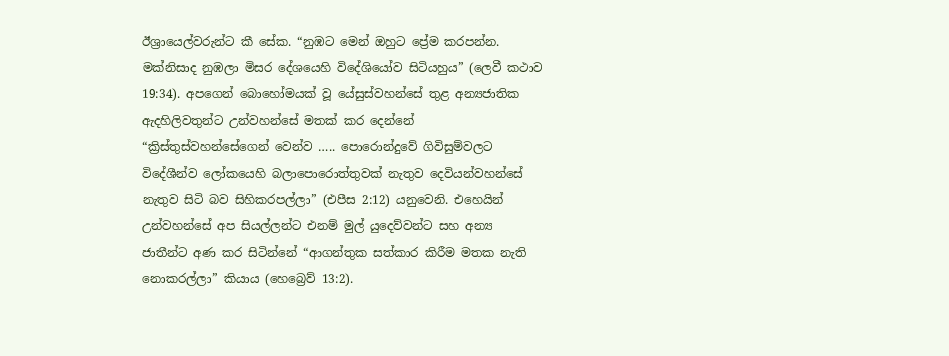ඊශ්‍රායෙල්වරුන්ට කී සේක. “නුඹට මෙන් ඔහුට ප්‍රේම කරපන්න. මක්නිසාද නුඹලා මිසර දේශයෙහි විදේශියෝව සිටියහුය” (ලෙවී කථාව 19:34). අපගෙන් බොහෝමයක් වූ යේසුස්වහන්සේ තුළ අන්‍යජාතික ඇදහිලිවතුන්ට උන්වහන්සේ මතක් කර දෙන්නේ “ක්‍රිස්තුස්වහන්සේගෙන් වෙන්ව ….. පොරොන්දුවේ ගිවිසුම්වලට විදේශීන්ව ලෝකයෙහි බලාපොරොත්තුවක් නැතුව දෙවියන්වහන්සේ නැතුව සිටි බව සිහිකරපල්ලා” (එපීස 2:12) යනුවෙනි. එහෙයින් උන්වහන්සේ අප සියල්ලන්ට එනම් මුල් යුදෙව්වන්ට සහ අන්‍ය ජාතීන්ට අණ කර සිටින්නේ “ආගන්තුක සත්කාර කිරීම මතක නැති නොකරල්ලා” කියාය (හෙබ්‍රෙව් 13:2).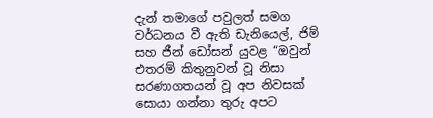දැන් තමාගේ පවුලත් සමග වර්ධනය වී ඇති ඩැනියෙල්, ජිම් සහ ජීන් ඩෝසන් යුවළ “ඔවුන් එතරම් කිතුනුවන් වූ නිසා සරණාගතයන් වූ අප නිවසක් සොයා ගන්නා තුරු අපට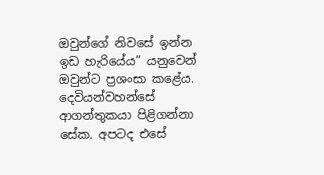ඔවුන්ගේ නිවසේ ඉන්න ඉඩ හැරියේය” යනුවෙන් ඔවුන්ට ප්‍රශංසා කළේය. දෙවියන්වහන්සේ ආගන්තුකයා පිළිගන්නා සේක. අපටද එසේ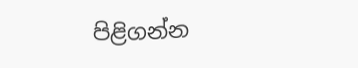පිළිගන්න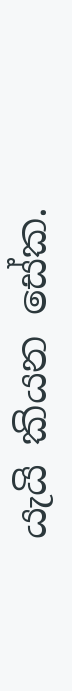යැයි කියන සේක.